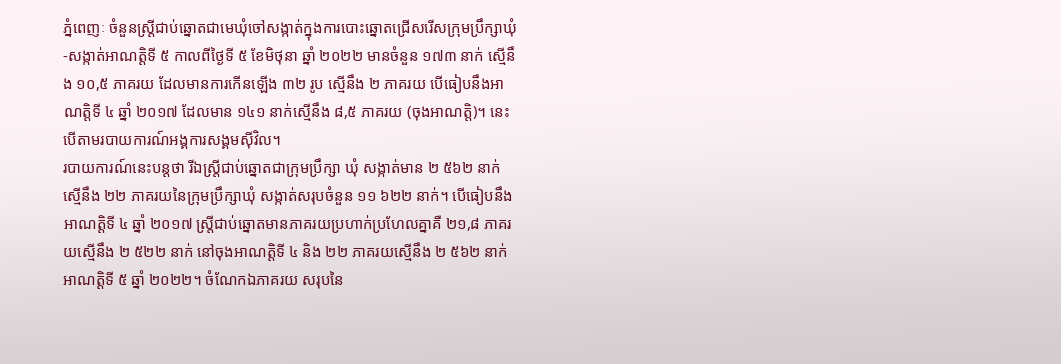ភ្នំពេញៈ ចំនួនស្ត្រីជាប់ឆ្នោតជាមេឃុំចៅសង្កាត់ក្នុងការបោះឆ្នោតជ្រើសរើសក្រុមប្រឹក្សាឃុំ-សង្កាត់អាណត្តិទី ៥ កាលពីថ្ងៃទី ៥ ខែមិថុនា ឆ្នាំ ២០២២ មានចំនួន ១៧៣ នាក់ ស្មើនឹង ១០,៥ ភាគរយ ដែលមានការកើនឡើង ៣២ រូប ស្មើនឹង ២ ភាគរយ បើធៀបនឹងអាណត្តិទី ៤ ឆ្នាំ ២០១៧ ដែលមាន ១៤១ នាក់ស្មើនឹង ៨,៥ ភាគរយ (ចុងអាណត្តិ)។ នេះបើតាមរបាយការណ៍អង្គការសង្គមស៊ីវិល។
របាយការណ៍នេះបន្តថា រីឯស្ត្រីជាប់ឆ្នោតជាក្រុមប្រឹក្សា ឃុំ សង្កាត់មាន ២ ៥៦២ នាក់ ស្មើនឹង ២២ ភាគរយនៃក្រុមប្រឹក្សាឃុំ សង្កាត់សរុបចំនួន ១១ ៦២២ នាក់។ បើធៀបនឹងអាណត្តិទី ៤ ឆ្នាំ ២០១៧ ស្ត្រីជាប់ឆ្នោតមានភាគរយប្រហាក់ប្រហែលគ្នាគឺ ២១,៨ ភាគរយស្មើនឹង ២ ៥២២ នាក់ នៅចុងអាណត្តិទី ៤ និង ២២ ភាគរយស្មើនឹង ២ ៥៦២ នាក់អាណត្តិទី ៥ ឆ្នាំ ២០២២។ ចំណែកឯភាគរយ សរុបនៃ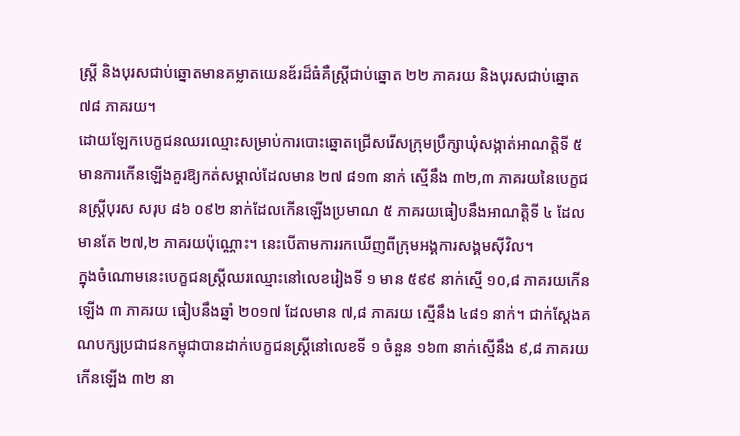ស្ត្រី និងបុរសជាប់ឆ្នោតមានគម្លាតយេនឌ័រដ៏ធំគឺស្ត្រីជាប់ឆ្នោត ២២ ភាគរយ និងបុរសជាប់ឆ្នោត ៧៨ ភាគរយ។
ដោយឡែកបេក្ខជនឈរឈ្មោះសម្រាប់ការបោះឆ្នោតជ្រើសរើសក្រុមប្រឹក្សាឃុំសង្កាត់អាណត្តិទី ៥ មានការកើនឡើងគួរឱ្យកត់សម្គាល់ដែលមាន ២៧ ៨១៣ នាក់ ស្មើនឹង ៣២,៣ ភាគរយនៃបេក្ខជនស្ត្រីបុរស សរុប ៨៦ ០៩២ នាក់ដែលកើនឡើងប្រមាណ ៥ ភាគរយធៀបនឹងអាណត្តិទី ៤ ដែលមានតែ ២៧,២ ភាគរយប៉ុណ្ណោះ។ នេះបើតាមការរកឃើញពីក្រុមអង្គការសង្គមស៊ីវិល។
ក្នុងចំណោមនេះបេក្ខជនស្ត្រីឈរឈ្មោះនៅលេខរៀងទី ១ មាន ៥៩៩ នាក់ស្មើ ១០,៨ ភាគរយកើនឡើង ៣ ភាគរយ ធៀបនឹងឆ្នាំ ២០១៧ ដែលមាន ៧,៨ ភាគរយ ស្មើនឹង ៤៨១ នាក់។ ជាក់ស្តែងគណបក្សប្រជាជនកម្ពុជាបានដាក់បេក្ខជនស្ត្រីនៅលេខទី ១ ចំនួន ១៦៣ នាក់ស្មើនឹង ៩,៨ ភាគរយ កើនឡើង ៣២ នា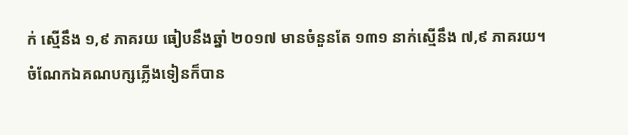ក់ ស្មើនឹង ១,៩ ភាគរយ ធៀបនឹងឆ្នាំ ២០១៧ មានចំនួនតែ ១៣១ នាក់ស្មើនឹង ៧,៩ ភាគរយ។
ចំណែកឯគណបក្សភ្លើងទៀនក៏បាន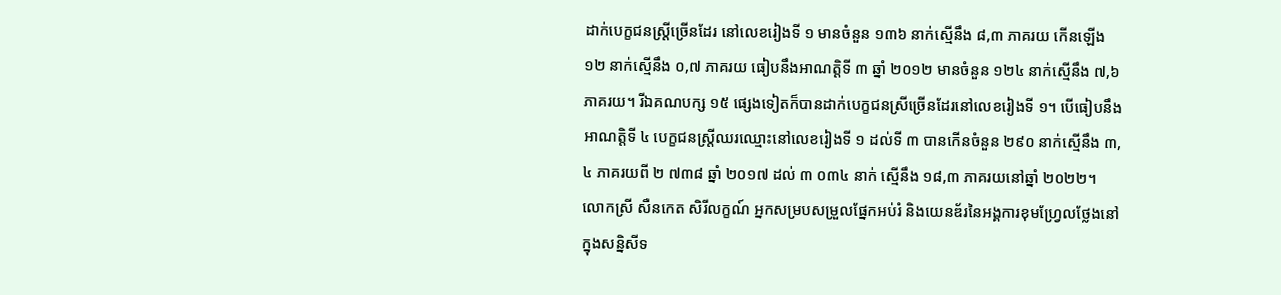ដាក់បេក្ខជនស្ត្រីច្រើនដែរ នៅលេខរៀងទី ១ មានចំនួន ១៣៦ នាក់ស្មើនឹង ៨,៣ ភាគរយ កើនឡើង ១២ នាក់ស្មើនឹង ០,៧ ភាគរយ ធៀបនឹងអាណត្តិទី ៣ ឆ្នាំ ២០១២ មានចំនួន ១២៤ នាក់ស្មើនឹង ៧,៦ ភាគរយ។ រីឯគណបក្ស ១៥ ផ្សេងទៀតក៏បានដាក់បេក្ខជនស្រីច្រើនដែរនៅលេខរៀងទី ១។ បើធៀបនឹងអាណត្តិទី ៤ បេក្ខជនស្ត្រីឈរឈ្មោះនៅលេខរៀងទី ១ ដល់ទី ៣ បានកើនចំនួន ២៩០ នាក់ស្មើនឹង ៣,៤ ភាគរយពី ២ ៧៣៨ ឆ្នាំ ២០១៧ ដល់ ៣ ០៣៤ នាក់ ស្មើនឹង ១៨,៣ ភាគរយនៅឆ្នាំ ២០២២។
លោកស្រី សឺនកេត សិរីលក្ខណ៍ អ្នកសម្របសម្រួលផ្នែកអប់រំ និងយេនឌ័រនៃអង្គការខុមហ្វ្រែលថ្លែងនៅក្នុងសន្និសីទ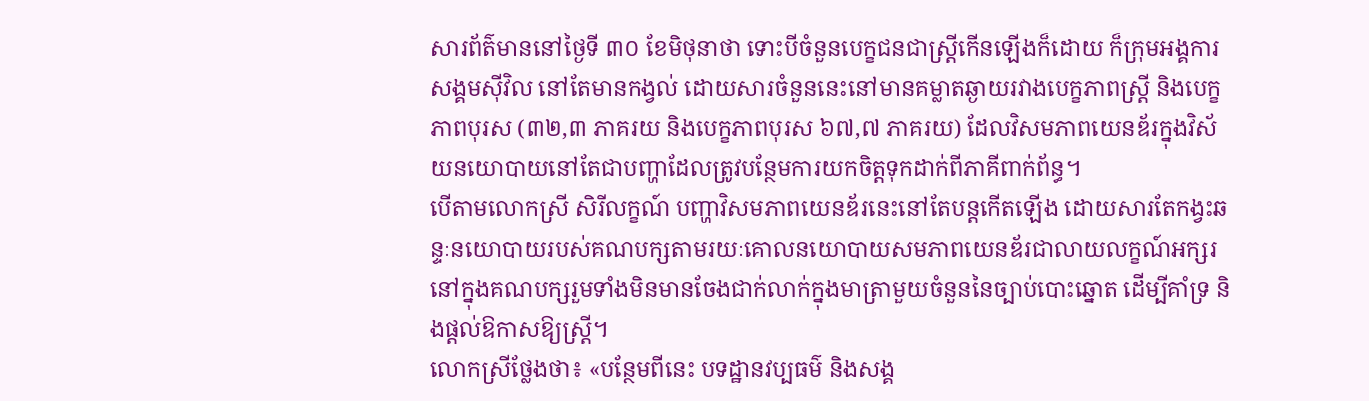សារព័ត៌មាននៅថ្ងៃទី ៣០ ខែមិថុនាថា ទោះបីចំនួនបេក្ខជនជាស្ត្រីកើនឡើងក៏ដោយ ក៏ក្រុមអង្គការសង្គមស៊ីវិល នៅតែមានកង្វល់ ដោយសារចំនួននេះនៅមានគម្លាតឆ្ងាយរវាងបេក្ខភាពស្ត្រី និងបេក្ខភាពបុរស (៣២,៣ ភាគរយ និងបេក្ខភាពបុរស ៦៧,៧ ភាគរយ) ដែលវិសមភាពយេនឌ័រក្នុងវិស័យនយោបាយនៅតែជាបញ្ហាដែលត្រូវបន្ថែមការយកចិត្តទុកដាក់ពីភាគីពាក់ព័ន្ធ។
បើតាមលោកស្រី សិរីលក្ខណ៍ បញ្ហាវិសមភាពយេនឌ័រនេះនៅតែបន្តកើតឡើង ដោយសារតែកង្វះឆន្ទៈនយោបាយរបស់គណបក្សតាមរយៈគោលនយោបាយសមភាពយេនឌ័រជាលាយលក្ខណ៍អក្សរនៅក្នុងគណបក្សរួមទាំងមិនមានចែងជាក់លាក់ក្នុងមាត្រាមួយចំនួននៃច្បាប់បោះឆ្នោត ដើម្បីគាំទ្រ និងផ្តល់ឱកាសឱ្យស្ត្រី។
លោកស្រីថ្លែងថា៖ «បន្ថែមពីនេះ បទដ្ឋានវប្បធម៌ និងសង្គ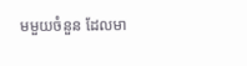មមួយចំនួន ដែលមា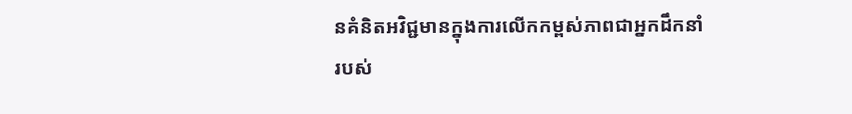នគំនិតអវិជ្ជមានក្នុងការលើកកម្ពស់ភាពជាអ្នកដឹកនាំរបស់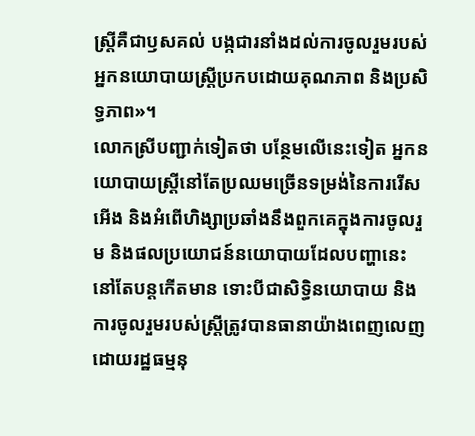ស្ត្រីគឺជាឫសគល់ បង្កជារនាំងដល់ការចូលរួមរបស់អ្នកនយោបាយស្ត្រីប្រកបដោយគុណភាព និងប្រសិទ្ធភាព»។
លោកស្រីបញ្ជាក់ទៀតថា បន្ថែមលើនេះទៀត អ្នកនយោបាយស្ត្រីនៅតែប្រឈមច្រើនទម្រង់នៃការរើសអើង និងអំពើហិង្សាប្រឆាំងនឹងពួកគេក្នុងការចូលរួម និងផលប្រយោជន៍នយោបាយដែលបញ្ហានេះនៅតែបន្តកើតមាន ទោះបីជាសិទ្ធិនយោបាយ និងការចូលរួមរបស់ស្ត្រីត្រូវបានធានាយ៉ាងពេញលេញដោយរដ្ឋធម្មនុ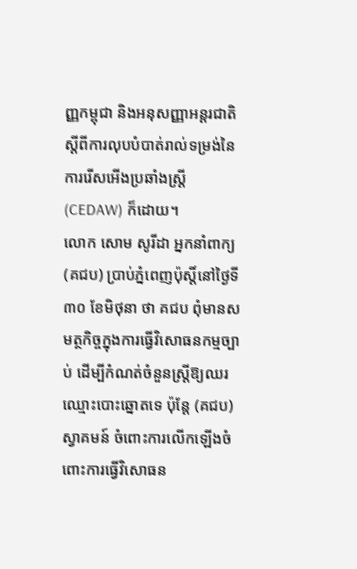ញ្ញកម្ពុជា និងអនុសញ្ញាអន្តរជាតិស្តីពីការលុបបំបាត់រាល់ទម្រង់នៃការរើសអើងប្រឆាំងស្ត្រី (CEDAW) ក៏ដោយ។
លោក សោម សូរីដា អ្នកនាំពាក្យ (គជប) ប្រាប់ភ្នំពេញប៉ុស្តិ៍នៅថ្ងៃទី ៣០ ខែមិថុនា ថា គជប ពុំមានសមត្ថកិច្ចក្នុងការធ្វើវិសោធនកម្មច្បាប់ ដើម្បីកំណត់ចំនួនស្ត្រីឱ្យឈរឈ្មោះបោះឆ្នោតទេ ប៉ុន្តែ (គជប) ស្វាគមន៍ ចំពោះការលើកឡើងចំពោះការធ្វើវិសោធន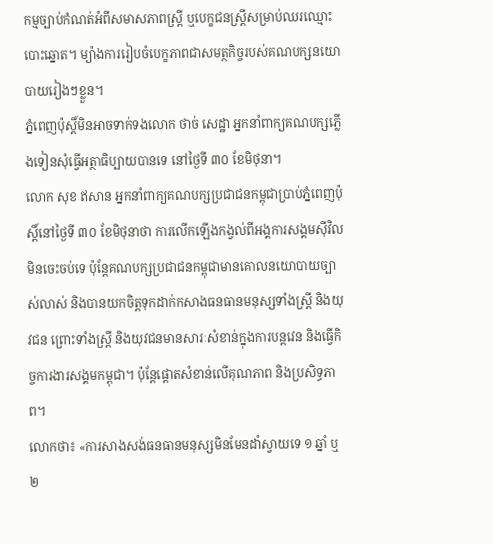កម្មច្បាប់កំណត់អំពីសមាសភាពស្ត្រី ឬបេក្ខជនស្ត្រីសម្រាប់ឈរឈ្មោះបោះឆ្នោត។ ម្យ៉ាងការរៀបចំបេក្ខភាពជាសមត្ថកិច្ចរបស់គណបក្សនយោបាយរៀងៗខ្លួន។
ភ្នំពេញប៉ុស្តិ៍មិនអាចទាក់ទងលោក ថាច់ សេដ្ឋា អ្នកនាំពាក្យគណបក្សភ្លើងទៀនសុំធ្វើអត្ថាធិប្បាយបានទេ នៅថ្ងៃទី ៣០ ខែមិថុនា។
លោក សុខ ឥសាន អ្នកនាំពាក្យគណបក្សប្រជាជនកម្ពុជាប្រាប់ភ្នំពេញប៉ុស្តិ៍នៅថ្ងៃទី ៣០ ខែមិថុនាថា ការលើកឡើងកង្វល់ពីអង្គការសង្គមស៊ីវិលមិនចេះចប់ទេ ប៉ុន្តែគណបក្សប្រជាជនកម្ពុជាមានគោលនយោបាយច្បាស់លាស់ និងបានយកចិត្តទុកដាក់កសាងធនធានមនុស្សទាំងស្ត្រី និងយុវជន ព្រោះទាំងស្ត្រី និងយុវជនមានសារៈសំខាន់ក្នុងការបន្តវេន និងធ្វើកិច្ចការងារសង្គមកម្ពុជា។ ប៉ុន្តែផ្តោតសំខាន់លើគុណភាព និងប្រសិទ្ធភាព។
លោកថា៖ «ការសាងសង់ធនធានមនុស្សមិនមែនដាំស្វាយទេ ១ ឆ្នាំ ឬ ២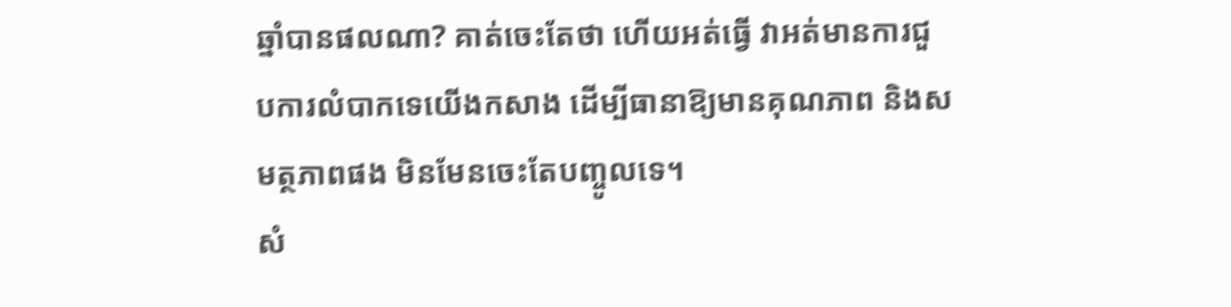ឆ្នាំបានផលណា? គាត់ចេះតែថា ហើយអត់ធ្វើ វាអត់មានការជួបការលំបាកទេយើងកសាង ដើម្បីធានាឱ្យមានគុណភាព និងសមត្ថភាពផង មិនមែនចេះតែបញ្ចូលទេ។
សំ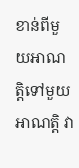ខាន់ពីមួយអាណត្តិទៅមួយអាណត្តិ វា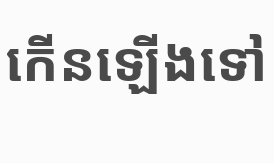កើនឡើងទៅ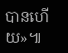បានហើយ»៕